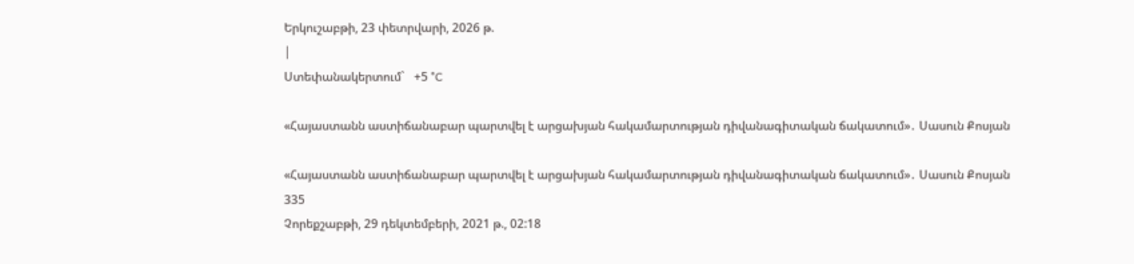Երկուշաբթի, 23 փետրվարի, 2026 թ.
|
Ստեփանակերտում`   +5 °C

«Հայաստանն աստիճանաբար պարտվել է արցախյան հակամարտության դիվանագիտական ճակատում»․ Սասուն Քոսյան

«Հայաստանն աստիճանաբար պարտվել է արցախյան հակամարտության դիվանագիտական ճակատում»․ Սասուն Քոսյան
335
Չորեքշաբթի, 29 դեկտեմբերի, 2021 թ., 02:18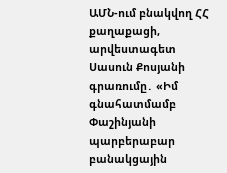ԱՄՆ-ում բնակվող ՀՀ քաղաքացի, արվեստագետ Սասուն Քոսյանի գրառումը․ «Իմ գնահատմամբ Փաշինյանի պարբերաբար բանակցային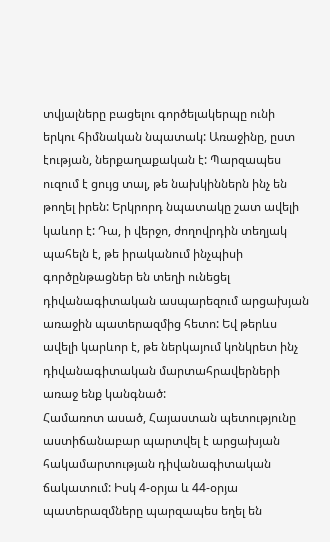տվյալները բացելու գործելակերպը ունի երկու հիմնական նպատակ: Առաջինը, ըստ էության, ներքաղաքական է: Պարզապես ուզում է ցույց տալ, թե նախկիններն ինչ են թողել իրեն: Երկրորդ նպատակը շատ ավելի կաևոր է: Դա, ի վերջո, ժողովրդին տեղյակ պահելն է, թե իրականում ինչպիսի գործընթացներ են տեղի ունեցել դիվանագիտական ասպարեզում արցախյան առաջին պատերազմից հետո: Եվ թերևս ավելի կարևոր է, թե ներկայում կոնկրետ ինչ դիվանագիտական մարտահրավերների առաջ ենք կանգնած:
Համառոտ ասած, Հայաստան պետությունը աստիճանաբար պարտվել է արցախյան հակամարտության դիվանագիտական ճակատում: Իսկ 4-օրյա և 44-օրյա պատերազմները պարզապես եղել են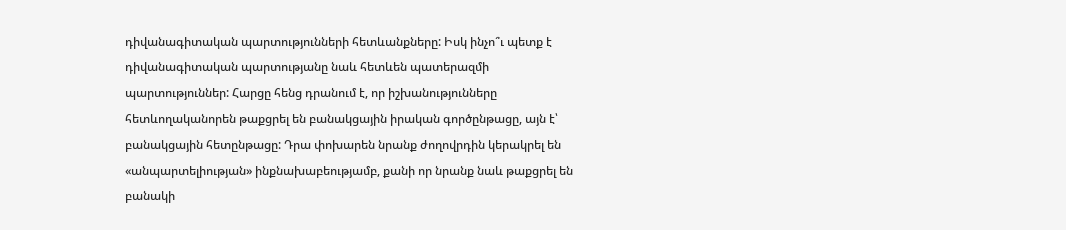դիվանագիտական պարտությունների հետևանքները: Իսկ ինչո՞ւ պետք է դիվանագիտական պարտությանը նաև հետևեն պատերազմի պարտություններ: Հարցը հենց դրանում է, որ իշխանությունները հետևողականորեն թաքցրել են բանակցային իրական գործընթացը, այն է՝ բանակցային հետընթացը: Դրա փոխարեն նրանք ժողովրդին կերակրել են «անպարտելիության» ինքնախաբեությամբ, քանի որ նրանք նաև թաքցրել են բանակի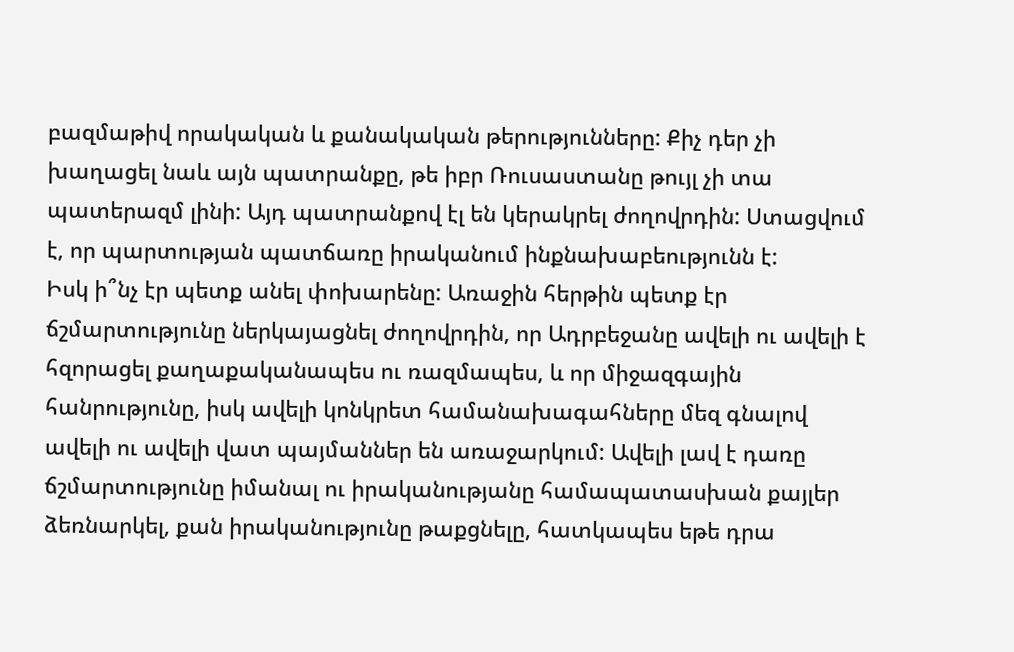բազմաթիվ որակական և քանակական թերությունները: Քիչ դեր չի խաղացել նաև այն պատրանքը, թե իբր Ռուսաստանը թույլ չի տա պատերազմ լինի: Այդ պատրանքով էլ են կերակրել ժողովրդին: Ստացվում է, որ պարտության պատճառը իրականում ինքնախաբեությունն է:
Իսկ ի՞նչ էր պետք անել փոխարենը: Առաջին հերթին պետք էր ճշմարտությունը ներկայացնել ժողովրդին, որ Ադրբեջանը ավելի ու ավելի է հզորացել քաղաքականապես ու ռազմապես, և որ միջազգային հանրությունը, իսկ ավելի կոնկրետ համանախագահները մեզ գնալով ավելի ու ավելի վատ պայմաններ են առաջարկում: Ավելի լավ է դառը ճշմարտությունը իմանալ ու իրականությանը համապատասխան քայլեր ձեռնարկել, քան իրականությունը թաքցնելը, հատկապես եթե դրա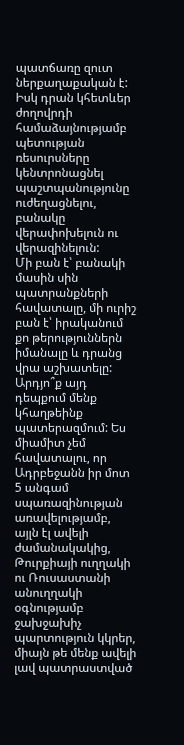պատճառը զուտ ներքաղաքական է: Իսկ դրան կհետևեր ժողովրդի համաձայնությամբ պետության ռեսուրսները կենտրոնացնել պաշտպանությունը ուժեղացնելու, բանակը վերափոխելուն ու վերազինելուն:
Մի բան է՝ բանակի մասին սին պատրանքների հավատալը, մի ուրիշ բան է՝ իրականում քո թերություններն իմանալը և դրանց վրա աշխատելը: Արդյո՞ք այդ դեպքում մենք կհաղթեինք պատերազմում: Ես միամիտ չեմ հավատալու, որ Ադրբեջանն իր մոտ 5 անգամ սպառազինության առավելությամբ, այլն էլ ավելի ժամանակակից, Թուրքիայի ուղղակի ու Ռուսաստանի անուղղակի օգնությամբ ջախջախիչ պարտություն կկրեր, միայն թե մենք ավելի լավ պատրաստված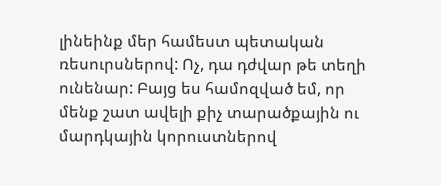լինեինք մեր համեստ պետական ռեսուրսներով: Ոչ, դա դժվար թե տեղի ունենար: Բայց ես համոզված եմ, որ մենք շատ ավելի քիչ տարածքային ու մարդկային կորուստներով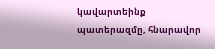կավարտեինք պատերազմը, հնարավոր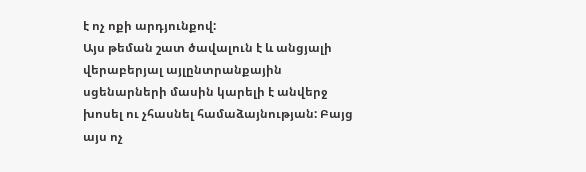է ոչ ոքի արդյունքով:
Այս թեման շատ ծավալուն է և անցյալի վերաբերյալ այլընտրանքային սցենարների մասին կարելի է անվերջ խոսել ու չհասնել համաձայնության: Բայց այս ոչ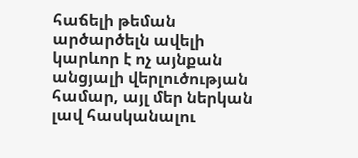հաճելի թեման արծարծելն ավելի կարևոր է ոչ այնքան անցյալի վերլուծության համար, այլ մեր ներկան լավ հասկանալու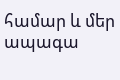համար և մեր ապագա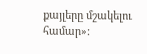քայլերը մշակելու համար»: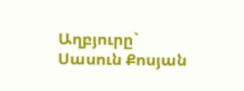Աղբյուրը`   Սասուն Քոսյան